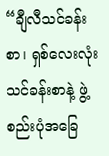“ချီလီသင်ခန်းစာ၊ ရှစ်လေးလုံးသင်ခန်းစာနဲ့ ဖွဲ့စည်းပုံအခြေ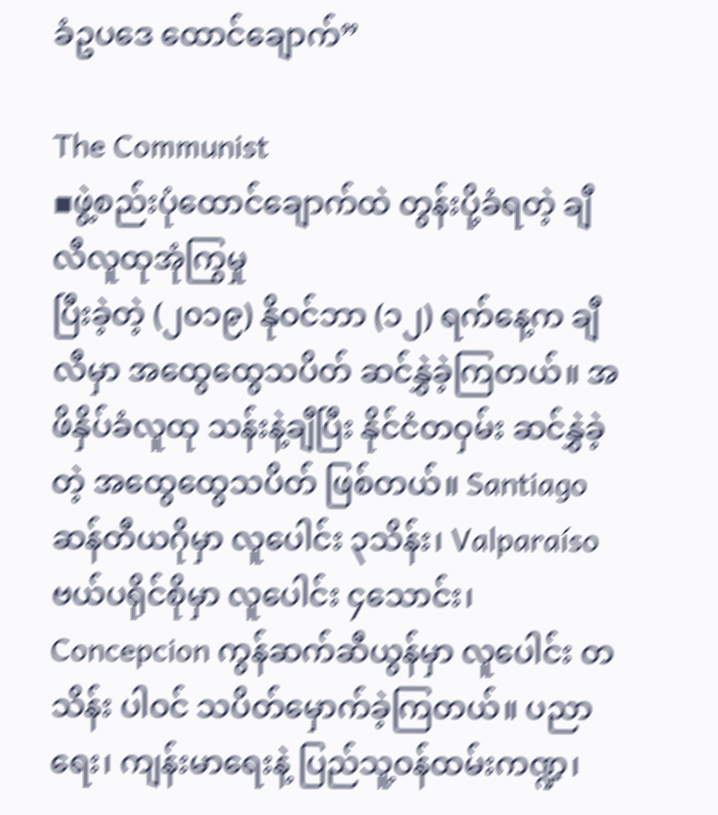ခံဥပဒေ ထောင်ချောက်”

The Communist
▪ဖွဲ့စည်းပုံထောင်ချောက်ထဲ တွန်းပို့ခံရတဲ့ ချီလီလူထုအုံကြွမှု
ပြီးခဲ့တဲ့ (၂၀၁၉) နိုဝင်ဘာ (၁၂) ရက်နေ့က ချီလီမှာ အထွေထွေသပိတ် ဆင်နွှဲခဲ့ကြတယ်။ အဖိနှိပ်ခံလူထု သန်းနဲ့ချီပြီး နိုင်ငံတဝှမ်း ဆင်နွှဲခဲ့တဲ့ အထွေထွေသပိတ် ဖြစ်တယ်။ Santiago ဆန်တီယဂိုမှာ လူပေါင်း ၃သိန်း၊ Valparaíso ဗယ်ပရိုင်စိုမှာ လူပေါင်း ၄သောင်း၊ Concepcion ကွန်ဆက်ဆီယွန်မှာ လူပေါင်း တသိန်း ပါဝင် သပိတ်မှောက်ခဲ့ကြတယ်။ ပညာရေး၊ ကျန်းမာရေးနဲ့ ပြည်သူ့ဝန်ထမ်းကဏ္ဍ၊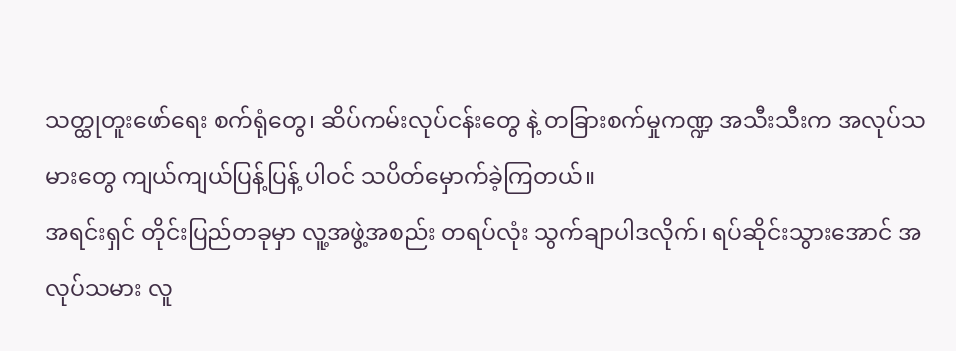သတ္ထုတူးဖော်ရေး စက်ရုံတွေ၊ ဆိပ်ကမ်းလုပ်ငန်းတွေ နဲ့ တခြားစက်မှုကဏ္ဍ အသီးသီးက အလုပ်သမားတွေ ကျယ်ကျယ်ပြန့်ပြန့် ပါဝင် သပိတ်မှောက်ခဲ့ကြတယ်။
အရင်းရှင် တိုင်းပြည်တခုမှာ လူ့အဖွဲ့အစည်း တရပ်လုံး သွက်ချာပါဒလိုက်၊ ရပ်ဆိုင်းသွားအောင် အလုပ်သမား လူ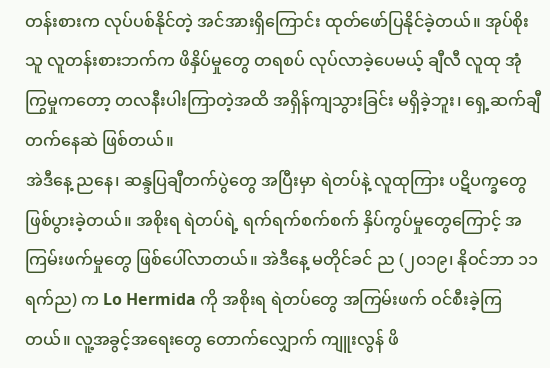တန်းစားက လုပ်ပစ်နိုင်တဲ့ အင်အားရှိကြောင်း ထုတ်ဖော်ပြနိုင်ခဲ့တယ်။ အုပ်စိုးသူ လူတန်းစားဘက်က ဖိနှိပ်မှုတွေ တရစပ် လုပ်လာခဲ့ပေမယ့် ချီလီ လူထု အုံကြွမှုကတော့ တလနီးပါးကြာတဲ့အထိ အရှိန်ကျသွားခြင်း မရှိခဲ့ဘူး၊ ရှေ့ဆက်ချီတက်နေဆဲ ဖြစ်တယ်။
အဲဒီနေ့ ညနေ၊ ဆန္ဒပြချီတက်ပွဲတွေ အပြီးမှာ ရဲတပ်နဲ့ လူထုကြား ပဋိပက္ခတွေ ဖြစ်ပွားခဲ့တယ်။ အစိုးရ ရဲတပ်ရဲ့ ရက်ရက်စက်စက် နှိပ်ကွပ်မှုတွေကြောင့် အကြမ်းဖက်မှုတွေ ဖြစ်ပေါ်လာတယ်။ အဲဒီနေ့ မတိုင်ခင် ည (၂၀၁၉၊ နိုဝင်ဘာ ၁၁ ရက်ည) က Lo Hermida ကို အစိုးရ ရဲတပ်တွေ အကြမ်းဖက် ဝင်စီးခဲ့ကြတယ်။ လူ့အခွင့်အရေးတွေ တောက်လျှောက် ကျူးလွန် ဖိ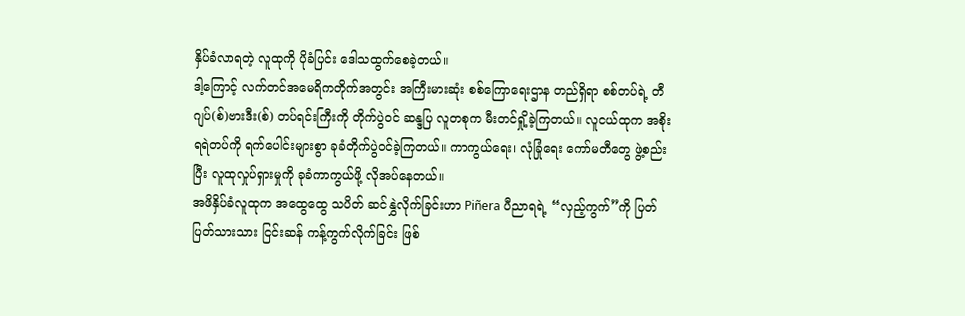နှိပ်ခံလာရတဲ့ လူထုကို ပိုခံပြင်း ဒေါသထွက်စေခဲ့တယ်။
ဒါ့ကြောင့် လက်တင်အမေရိကတိုက်အတွင်း အကြီးမားဆုံး စစ်ကြောရေးဌာန တည်ရှိရာ စစ်တပ်ရဲ့ တီဂျပ်(စ်)ဗားဒီး(စ်) တပ်ရင်းကြီးကို တိုက်ပွဲဝင် ဆန္ဒပြ လူတစုက မီးတင်ရှို့ခဲ့ကြတယ်။ လူငယ်ထုက အစိုးရရဲတပ်ကို ရက်ပေါင်းများစွာ ခုခံတိုက်ပွဲဝင်ခဲ့ကြတယ်။ ကာကွယ်ရေး၊ လုံခြုံရေး ကော်မတီတွေ ဖွဲ့စည်းပြီး လူထုလှုပ်ရှားမှုကို ခုခံကာကွယ်ဖို့ လိုအပ်နေတယ်။
အဖိနှိပ်ခံလူထုက အထွေထွေ သပိတ် ဆင်နွှဲလိုက်ခြင်းဟာ Piñera ပီညာရရဲ့ “လှည့်ကွက်”ကို ပြတ်ပြတ်သားသား ငြင်းဆန် ကန့်ကွက်လိုက်ခြင်း ဖြစ်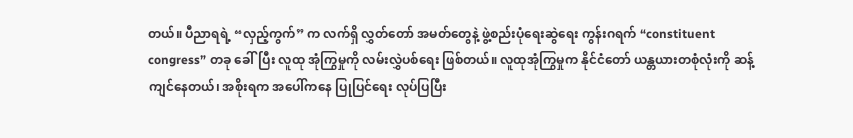တယ်။ ပီညာရရဲ့ “လှည့်ကွက်” က လက်ရှိ လွှတ်တော် အမတ်တွေနဲ့ ဖွဲ့စည်းပုံရေးဆွဲရေး ကွန်းဂရက် “constituent congress” တခု ခေါ်ပြီး လူထု အုံကြွမှုကို လမ်းလွှဲပစ်ရေး ဖြစ်တယ်။ လူထုအုံကြွမှုက နိုင်ငံတော် ယန္တယားတစုံလုံးကို ဆန့်ကျင်နေတယ်၊ အစိုးရက အပေါ်ကနေ ပြုပြင်ရေး လုပ်ပြပြီး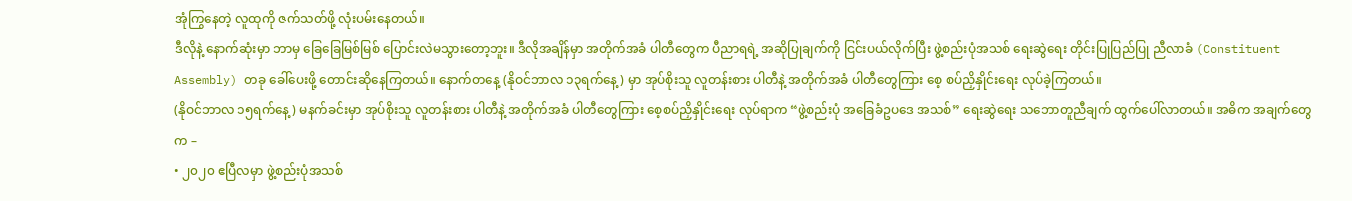အုံကြွနေတဲ့ လူထုကို ဇက်သတ်ဖို့ လုံးပမ်းနေတယ်။
ဒီလိုနဲ့ နောက်ဆုံးမှာ ဘာမှ ခြေခြေမြစ်မြစ် ပြောင်းလဲမသွားတော့ဘူး။ ဒီလိုအချိန်မှာ အတိုက်အခံ ပါတီတွေက ပီညာရရဲ့ အဆိုပြုချက်ကို ငြင်းပယ်လိုက်ပြီး ဖွဲ့စည်းပုံအသစ် ရေးဆွဲရေး တိုင်းပြုပြည်ပြု ညီလာခံ (Constituent Assembly) တခု ခေါ်ပေးဖို့ တောင်းဆိုနေကြတယ်။ နောက်တနေ့ (နိုဝင်ဘာလ ၁၃ရက်နေ့) မှာ အုပ်စိုးသူ လူတန်းစား ပါတီနဲ့ အတိုက်အခံ ပါတီတွေကြား စေ့ စပ်ညှိနှိုင်းရေး လုပ်ခဲ့ကြတယ်။
(နိုဝင်ဘာလ ၁၅ရက်နေ့) မနက်ခင်းမှာ အုပ်စိုးသူ လူတန်းစား ပါတီနဲ့ အတိုက်အခံ ပါတီတွေကြား စေ့စပ်ညှိနှိုင်းရေး လုပ်ရာက “ဖွဲ့စည်းပုံ အခြေခံဥပဒေ အသစ်” ရေးဆွဲရေး သဘောတူညီချက် ထွက်ပေါ်လာတယ်။ အဓိက အချက်တွေက –
• ၂၀၂၀ ဧပြီလမှာ ဖွဲ့စည်းပုံအသစ်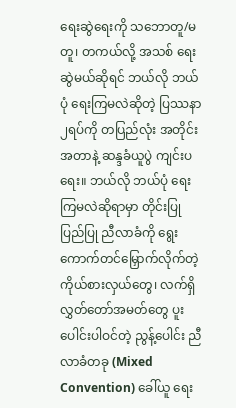ရေးဆွဲရေးကို သဘောတူ/မတူ၊ တကယ်လို့ အသစ် ရေးဆွဲမယ်ဆိုရင် ဘယ်လို ဘယ်ပုံ ရေးကြမလဲဆိုတဲ့ ပြဿနာ ၂ရပ်ကို တပြည်လုံး အတိုင်းအတာနဲ့ ဆန္ဒခံယူပွဲ ကျင်းပရေး။ ဘယ်လို ဘယ်ပုံ ရေးကြမလဲဆိုရာမှာ တိုင်းပြုပြည်ပြု ညီလာခံကို ရွေးကောက်တင်မြှောက်လိုက်တဲ့ ကိုယ်စားလှယ်တွေ၊ လက်ရှိ လွှတ်တော်အမတ်တွေ ပူးပေါင်းပါဝင်တဲ့ ညွန့်ပေါင်း ညီလာခံတခု (Mixed Convention) ခေါ်ယူ ရေး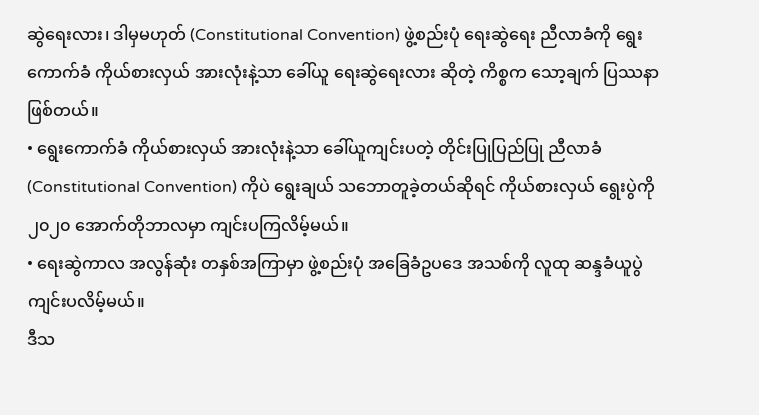ဆွဲရေးလား၊ ဒါမှမဟုတ် (Constitutional Convention) ဖွဲ့စည်းပုံ ရေးဆွဲရေး ညီလာခံကို ရွေးကောက်ခံ ကိုယ်စားလှယ် အားလုံးနဲ့သာ ခေါ်ယူ ရေးဆွဲရေးလား ဆိုတဲ့ ကိစ္စက သော့ချက် ပြဿနာ ဖြစ်တယ်။
• ရွေးကောက်ခံ ကိုယ်စားလှယ် အားလုံးနဲ့သာ ခေါ်ယူကျင်းပတဲ့ တိုင်းပြုပြည်ပြု ညီလာခံ (Constitutional Convention) ကိုပဲ ရွေးချယ် သဘောတူခဲ့တယ်ဆိုရင် ကိုယ်စားလှယ် ရွေးပွဲကို ၂၀၂၀ အောက်တိုဘာလမှာ ကျင်းပကြလိမ့်မယ်။
• ရေးဆွဲကာလ အလွန်ဆုံး တနှစ်အကြာမှာ ဖွဲ့စည်းပုံ အခြေခံဥပဒေ အသစ်ကို လူထု ဆန္ဒခံယူပွဲ ကျင်းပလိမ့်မယ်။
ဒီသ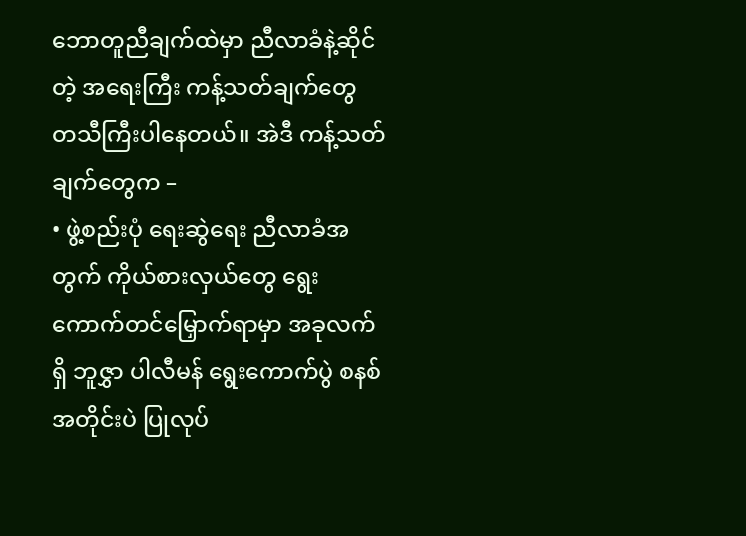ဘောတူညီချက်ထဲမှာ ညီလာခံနဲ့ဆိုင်တဲ့ အရေးကြီး ကန့်သတ်ချက်တွေ တသီကြီးပါနေတယ်။ အဲဒီ ကန့်သတ်ချက်တွေက –
• ဖွဲ့စည်းပုံ ရေးဆွဲရေး ညီလာခံအတွက် ကိုယ်စားလှယ်တွေ ရွေးကောက်တင်မြှောက်ရာမှာ အခုလက်ရှိ ဘူဇွှာ ပါလီမန် ရွေးကောက်ပွဲ စနစ်အတိုင်းပဲ ပြုလုပ်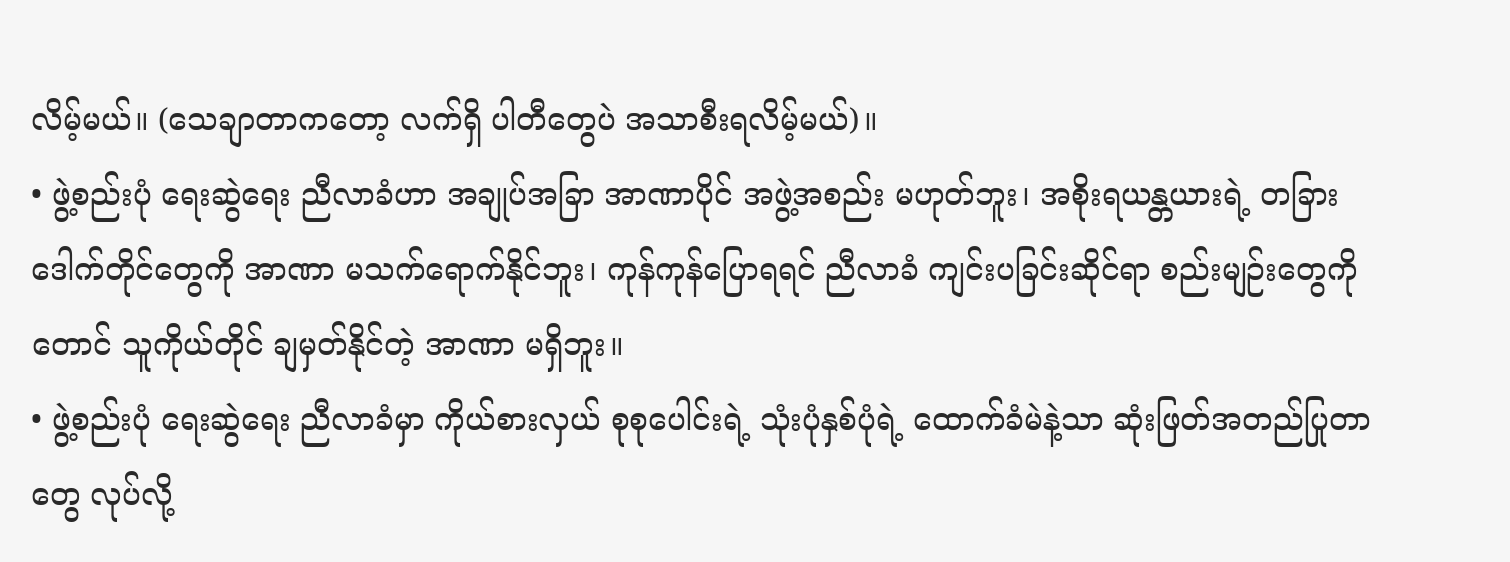လိမ့်မယ်။ (သေချာတာကတော့ လက်ရှိ ပါတီတွေပဲ အသာစီးရလိမ့်မယ်)။
• ဖွဲ့စည်းပုံ ရေးဆွဲရေး ညီလာခံဟာ အချုပ်အခြာ အာဏာပိုင် အဖွဲ့အစည်း မဟုတ်ဘူး၊ အစိုးရယန္တယားရဲ့ တခြား ဒေါက်တိုင်တွေကို အာဏာ မသက်ရောက်နိုင်ဘူး၊ ကုန်ကုန်ပြောရရင် ညီလာခံ ကျင်းပခြင်းဆိုင်ရာ စည်းမျဉ်းတွေကိုတောင် သူကိုယ်တိုင် ချမှတ်နိုင်တဲ့ အာဏာ မရှိဘူး။
• ဖွဲ့စည်းပုံ ရေးဆွဲရေး ညီလာခံမှာ ကိုယ်စားလှယ် စုစုပေါင်းရဲ့ သုံးပုံနှစ်ပုံရဲ့ ထောက်ခံမဲနဲ့သာ ဆုံးဖြတ်အတည်ပြုတာတွေ လုပ်လို့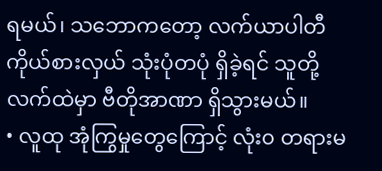ရမယ်၊ သဘောကတော့ လက်ယာပါတီ ကိုယ်စားလှယ် သုံးပုံတပုံ ရှိခဲ့ရင် သူတို့လက်ထဲမှာ ဗီတိုအာဏာ ရှိသွားမယ်။
• လူထု အုံကြွမှုတွေကြောင့် လုံး၀ တရားမ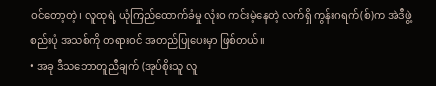ဝင်တော့တဲ့၊ လူထုရဲ့ ယုံကြည်ထောက်ခံမှု လုံးဝ ကင်းမဲ့နေတဲ့ လက်ရှိ ကွန်းဂရက်(စ်)က အဲဒီဖွဲ့စည်းပုံ အသစ်ကို တရားဝင် အတည်ပြုပေးမှာ ဖြစ်တယ်။
• အခု ဒီသဘောတူညီချက် (အုပ်စိုးသူ လူ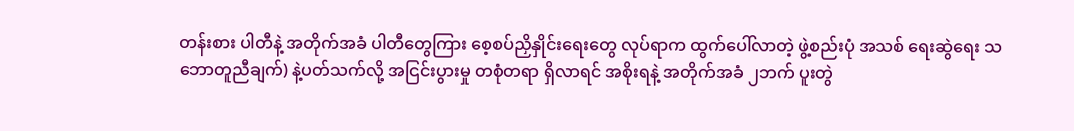တန်းစား ပါတီနဲ့ အတိုက်အခံ ပါတီတွေကြား စေ့စပ်ညှိနှိုင်းရေးတွေ လုပ်ရာက ထွက်ပေါ်လာတဲ့ ဖွဲ့စည်းပုံ အသစ် ရေးဆွဲရေး သဘောတူညီချက်) နဲ့ပတ်သက်လို့ အငြင်းပွားမှု တစုံတရာ ရှိလာရင် အစိုးရနဲ့ အတိုက်အခံ ၂ဘက် ပူးတွဲ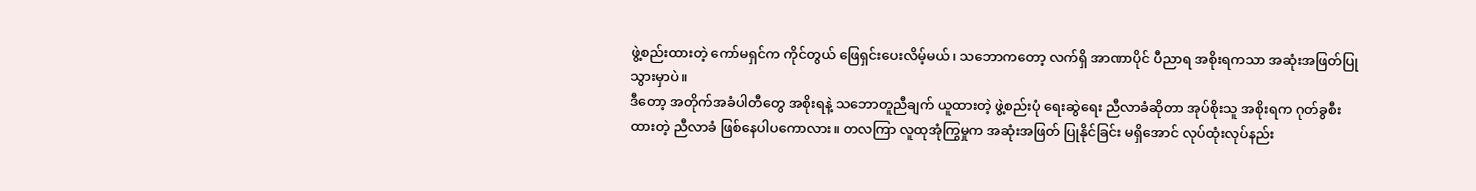ဖွဲ့စည်းထားတဲ့ ကော်မရှင်က ကိုင်တွယ် ဖြေရှင်းပေးလိမ့်မယ်၊ သဘောကတော့ လက်ရှိ အာဏာပိုင် ပီညာရ အစိုးရကသာ အဆုံးအဖြတ်ပြုသွားမှာပဲ။
ဒီတော့ အတိုက်အခံပါတီတွေ အစိုးရနဲ့ သဘောတူညီချက် ယူထားတဲ့ ဖွဲ့စည်းပုံ ရေးဆွဲရေး ညီလာခံဆိုတာ အုပ်စိုးသူ အစိုးရက ဂုတ်ခွစီးထားတဲ့ ညီလာခံ ဖြစ်နေပါပကောလား။ တလကြာ လူထုအုံကြွမှုက အဆုံးအဖြတ် ပြုနိုင်ခြင်း မရှိအောင် လုပ်ထုံးလုပ်နည်း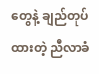တွေနဲ့ ချည်တုပ်ထားတဲ့ ညီလာခံ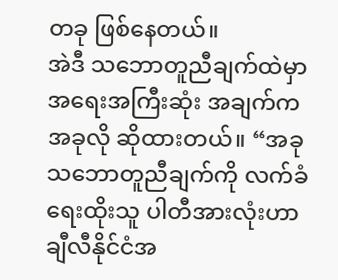တခု ဖြစ်နေတယ်။
အဲဒီ သဘောတူညီချက်ထဲမှာ အရေးအကြီးဆုံး အချက်က အခုလို ဆိုထားတယ်။ “အခု သဘောတူညီချက်ကို လက်ခံရေးထိုးသူ ပါတီအားလုံးဟာ ချီလီနိုင်ငံအ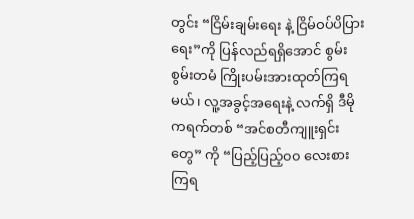တွင်း “ငြိမ်းချမ်းရေး နဲ့ ငြိမ်ဝပ်ပိပြားရေး”ကို ပြန်လည်ရရှိအောင် စွမ်းစွမ်းတမံ ကြိုးပမ်းအားထုတ်ကြရမယ်၊ လူ့အခွင့်အရေးနဲ့ လက်ရှိ ဒီမိုကရက်တစ် “အင်စတီကျူးရှင်းတွေ” ကို “ပြည့်ပြည့်၀၀ လေးစားကြရ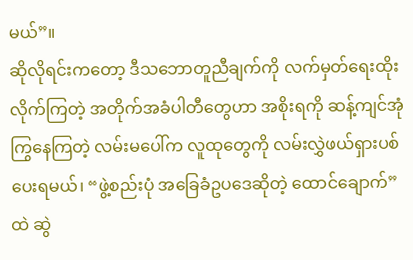မယ်”။
ဆိုလိုရင်းကတော့ ဒီသဘောတူညီချက်ကို လက်မှတ်ရေးထိုးလိုက်ကြတဲ့ အတိုက်အခံပါတီတွေဟာ အစိုးရကို ဆန့်ကျင်အုံကြွနေကြတဲ့ လမ်းမပေါ်က လူထုတွေကို လမ်းလွှဲဖယ်ရှားပစ်ပေးရမယ်၊ “ဖွဲ့စည်းပုံ အခြေခံဥပဒေဆိုတဲ့ ထောင်ချောက်” ထဲ ဆွဲ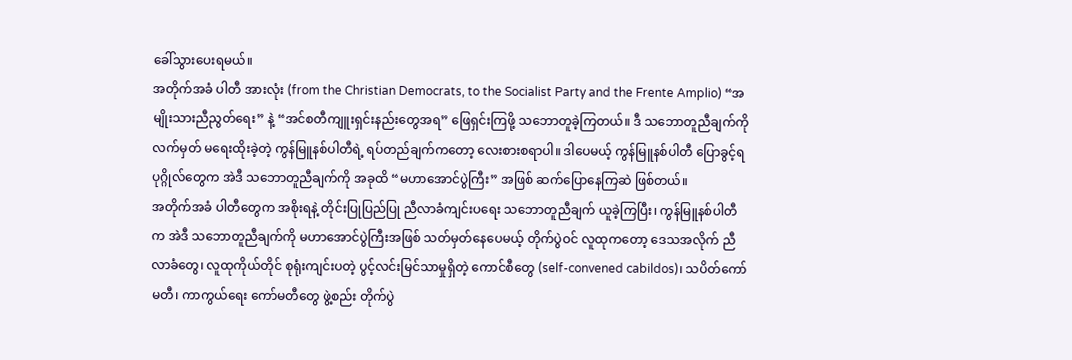ခေါ်သွားပေးရမယ်။
အတိုက်အခံ ပါတီ အားလုံး (from the Christian Democrats, to the Socialist Party and the Frente Amplio) “အမျိုးသားညီညွတ်ရေး” နဲ့ “အင်စတီကျူးရှင်းနည်းတွေအရ” ဖြေရှင်းကြဖို့ သဘောတူခဲ့ကြတယ်။ ဒီ သဘောတူညီချက်ကို လက်မှတ် မရေးထိုးခဲ့တဲ့ ကွန်မြူနစ်ပါတီရဲ့ ရပ်တည်ချက်ကတော့ လေးစားစရာပါ။ ဒါပေမယ့် ကွန်မြူနစ်ပါတီ ပြောခွင့်ရပုဂ္ဂိုလ်တွေက အဲဒီ သဘောတူညီချက်ကို အခုထိ “မဟာအောင်ပွဲကြီး” အဖြစ် ဆက်ပြောနေကြဆဲ ဖြစ်တယ်။
အတိုက်အခံ ပါတီတွေက အစိုးရနဲ့ တိုင်းပြုပြည်ပြု ညီလာခံကျင်းပရေး သဘောတူညီချက် ယူခဲ့ကြပြီး၊ ကွန်မြူနစ်ပါတီက အဲဒီ သဘောတူညီချက်ကို မဟာအောင်ပွဲကြီးအဖြစ် သတ်မှတ်နေပေမယ့် တိုက်ပွဲဝင် လူထုကတော့ ဒေသအလိုက် ညီလာခံတွေ၊ လူထုကိုယ်တိုင် စုရုံးကျင်းပတဲ့ ပွင့်လင်းမြင်သာမှုရှိတဲ့ ကောင်စီတွေ (self-convened cabildos)၊ သပိတ်ကော်မတီ၊ ကာကွယ်ရေး ကော်မတီတွေ ဖွဲ့စည်း တိုက်ပွဲ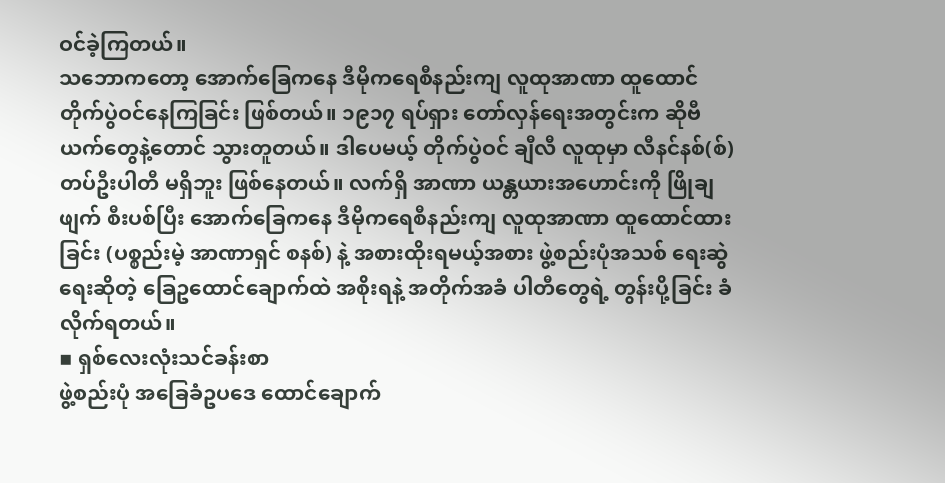ဝင်ခဲ့ကြတယ်။
သဘောကတော့ အောက်ခြေကနေ ဒီမိုကရေစီနည်းကျ လူထုအာဏာ ထူထောင် တိုက်ပွဲဝင်နေကြခြင်း ဖြစ်တယ်။ ၁၉၁၇ ရပ်ရှား တော်လှန်ရေးအတွင်းက ဆိုဗီယက်တွေနဲ့တောင် သွားတူတယ်။ ဒါပေမယ့် တိုက်ပွဲဝင် ချီလီ လူထုမှာ လီနင်နစ်(စ်) တပ်ဦးပါတီ မရှိဘူး ဖြစ်နေတယ်။ လက်ရှိ အာဏာ ယန္တယားအဟောင်းကို ဖြိုချဖျက် စီးပစ်ပြီး အောက်ခြေကနေ ဒီမိုကရေစီနည်းကျ လူထုအာဏာ ထူထောင်ထားခြင်း (ပစ္စည်းမဲ့ အာဏာရှင် စနစ်) နဲ့ အစားထိုးရမယ့်အစား ဖွဲ့စည်းပုံအသစ် ရေးဆွဲရေးဆိုတဲ့ ခြေဥထောင်ချောက်ထဲ အစိုးရနဲ့ အတိုက်အခံ ပါတီတွေရဲ့ တွန်းပို့ခြင်း ခံလိုက်ရတယ်။
▪ ရှစ်လေးလုံးသင်ခန်းစာ
ဖွဲ့စည်းပုံ အခြေခံဥပဒေ ထောင်ချောက်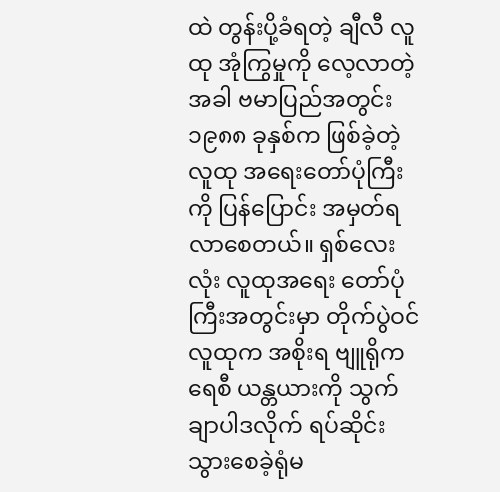ထဲ တွန်းပို့ခံရတဲ့ ချီလီ လူထု အုံကြွမှုကို လေ့လာတဲ့အခါ ဗမာပြည်အတွင်း ၁၉၈၈ ခုနှစ်က ဖြစ်ခဲ့တဲ့ လူထု အရေးတော်ပုံကြီးကို ပြန်ပြောင်း အမှတ်ရလာစေတယ်။ ရှစ်လေးလုံး လူထုအရေး တော်ပုံကြီးအတွင်းမှာ တိုက်ပွဲဝင် လူထုက အစိုးရ ဗျူရိုကရေစီ ယန္တယားကို သွက်ချာပါဒလိုက် ရပ်ဆိုင်းသွားစေခဲ့ရုံမ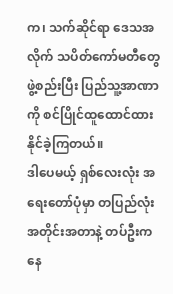က၊ သက်ဆိုင်ရာ ဒေသအလိုက် သပိတ်ကော်မတီတွေ ဖွဲ့စည်းပြီး ပြည်သူ့အာဏာကို စင်ပြိုင်ထူထောင်ထား နိုင်ခဲ့ကြတယ်။
ဒါပေမယ့် ရှစ်လေးလုံး အရေးတော်ပုံမှာ တပြည်လုံး အတိုင်းအတာနဲ့ တပ်ဦးကနေ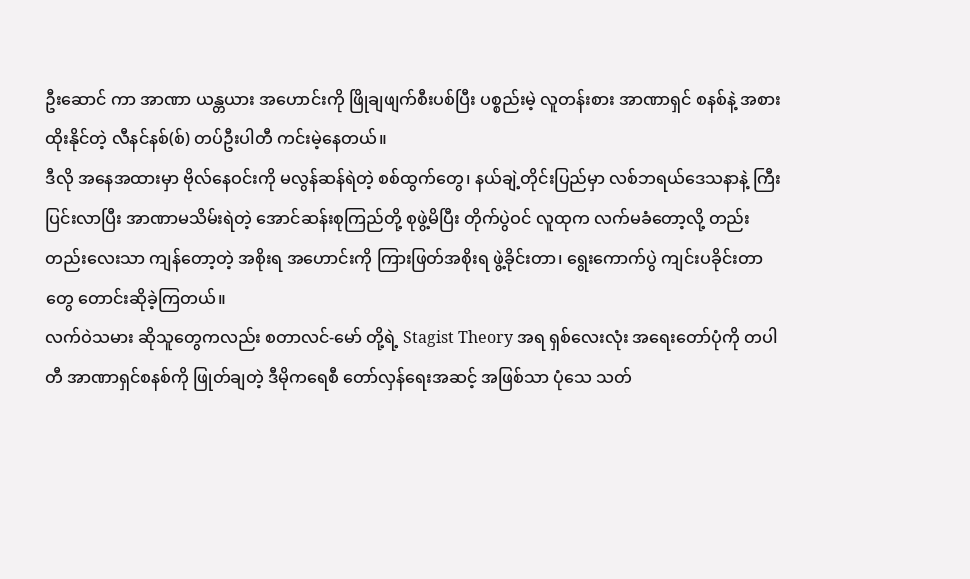ဦးဆောင် ကာ အာဏာ ယန္တယား အဟောင်းကို ဖြိုချဖျက်စီးပစ်ပြီး ပစ္စည်းမဲ့ လူတန်းစား အာဏာရှင် စနစ်နဲ့ အစားထိုးနိုင်တဲ့ လီနင်နစ်(စ်) တပ်ဦးပါတီ ကင်းမဲ့နေတယ်။
ဒီလို အနေအထားမှာ ဗိုလ်နေဝင်းကို မလွန်ဆန်ရဲတဲ့ စစ်ထွက်တွေ၊ နယ်ချဲ့တိုင်းပြည်မှာ လစ်ဘရယ်ဒေသနာနဲ့ ကြီးပြင်းလာပြီး အာဏာမသိမ်းရဲတဲ့ အောင်ဆန်းစုကြည်တို့ စုဖွဲ့မိပြီး တိုက်ပွဲဝင် လူထုက လက်မခံတော့လို့ တည်းတည်းလေးသာ ကျန်တော့တဲ့ အစိုးရ အဟောင်းကို ကြားဖြတ်အစိုးရ ဖွဲ့ခိုင်းတာ၊ ရွေးကောက်ပွဲ ကျင်းပခိုင်းတာတွေ တောင်းဆိုခဲ့ကြတယ်။
လက်ဝဲသမား ဆိုသူတွေကလည်း စတာလင်-မော် တို့ရဲ့ Stagist Theory အရ ရှစ်လေးလုံး အရေးတော်ပုံကို တပါတီ အာဏာရှင်စနစ်ကို ဖြုတ်ချတဲ့ ဒီမိုကရေစီ တော်လှန်ရေးအဆင့် အဖြစ်သာ ပုံသေ သတ်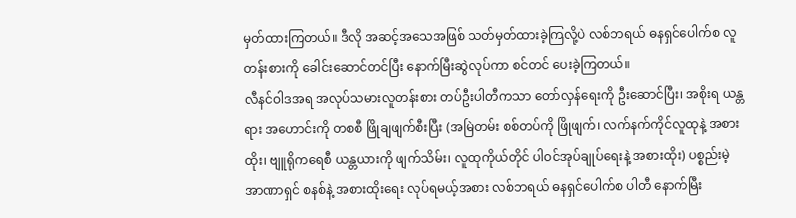မှတ်ထားကြတယ်။ ဒီလို အဆင့်အသေအဖြစ် သတ်မှတ်ထားခဲ့ကြလို့ပဲ လစ်ဘရယ် ဓနရှင်ပေါက်စ လူတန်းစားကို ခေါင်းဆောင်တင်ပြီး နောက်မြီးဆွဲလုပ်ကာ စင်တင် ပေးခဲ့ကြတယ်။
လီနင်ဝါဒအရ အလုပ်သမားလူတန်းစား တပ်ဦးပါတီကသာ တော်လှန်ရေးကို ဦးဆောင်ပြီး၊ အစိုးရ ယန္တရား အဟောင်းကို တစစီ ဖြိုချဖျက်စီးပြီး (အမြဲတမ်း စစ်တပ်ကို ဖြိုဖျက်၊ လက်နက်ကိုင်လူထုနဲ့ အစားထိုး၊ ဗျူရိုကရေစီ ယန္တယားကို ဖျက်သိမ်း၊ လူထုကိုယ်တိုင် ပါဝင်အုပ်ချုပ်ရေးနဲ့ အစားထိုး) ပစ္စည်းမဲ့ အာဏာရှင် စနစ်နဲ့ အစားထိုးရေး လုပ်ရမယ့်အစား လစ်ဘရယ် ဓနရှင်ပေါက်စ ပါတီ နောက်မြီး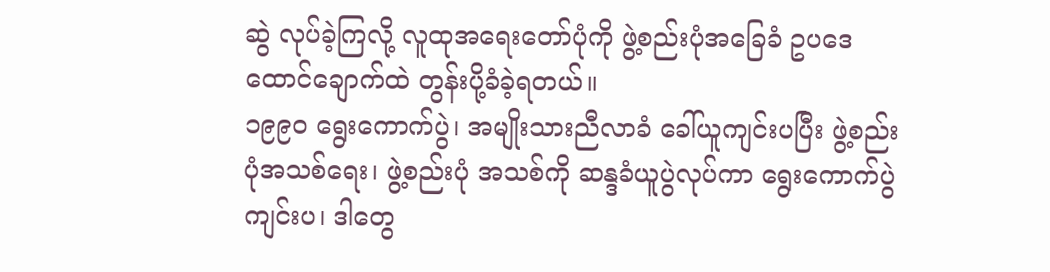ဆွဲ လုပ်ခဲ့ကြလို့ လူထုအရေးတော်ပုံကို ဖွဲ့စည်းပုံအခြေခံ ဥပဒေ ထောင်ချောက်ထဲ တွန်းပို့ခံခဲ့ရတယ်။
၁၉၉၀ ရွေးကောက်ပွဲ၊ အမျိုးသားညီလာခံ ခေါ်ယူကျင်းပပြီး ဖွဲ့စည်းပုံအသစ်ရေး၊ ဖွဲ့စည်းပုံ အသစ်ကို ဆန္ဒခံယူပွဲလုပ်ကာ ရွေးကောက်ပွဲကျင်းပ၊ ဒါတွေ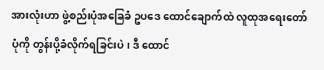အားလုံးဟာ ဖွဲ့စည်းပုံအခြေခံ ဥပဒေ ထောင်ချောက်ထဲ လူထုအရေးတော်ပုံကို တွန်းပို့ခံလိုက်ရခြင်းပဲ၊ ဒီ ထောင်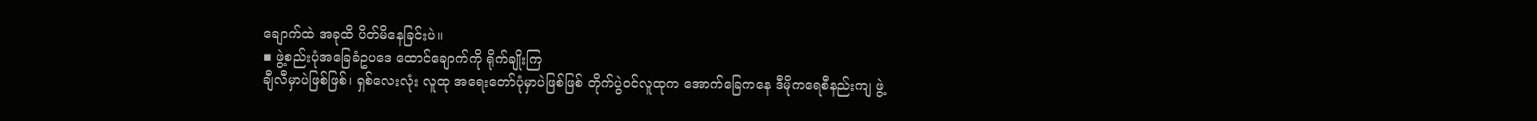ချောက်ထဲ အခုထိ ပိတ်မိနေခြင်းပဲ။
▪ ဖွဲ့စည်းပုံအခြေခံဥပဒေ ထောင်ချောက်ကို ရိုက်ချိုးကြ
ချီလီမှာပဲဖြစ်ဖြစ်၊ ရှစ်လေးလုံး လူထု အရေးတော်ပုံမှာပဲဖြစ်ဖြစ် တိုက်ပွဲဝင်လူထုက အောက်ခြေကနေ ဒီမိုကရေစီနည်းကျ ဖွဲ့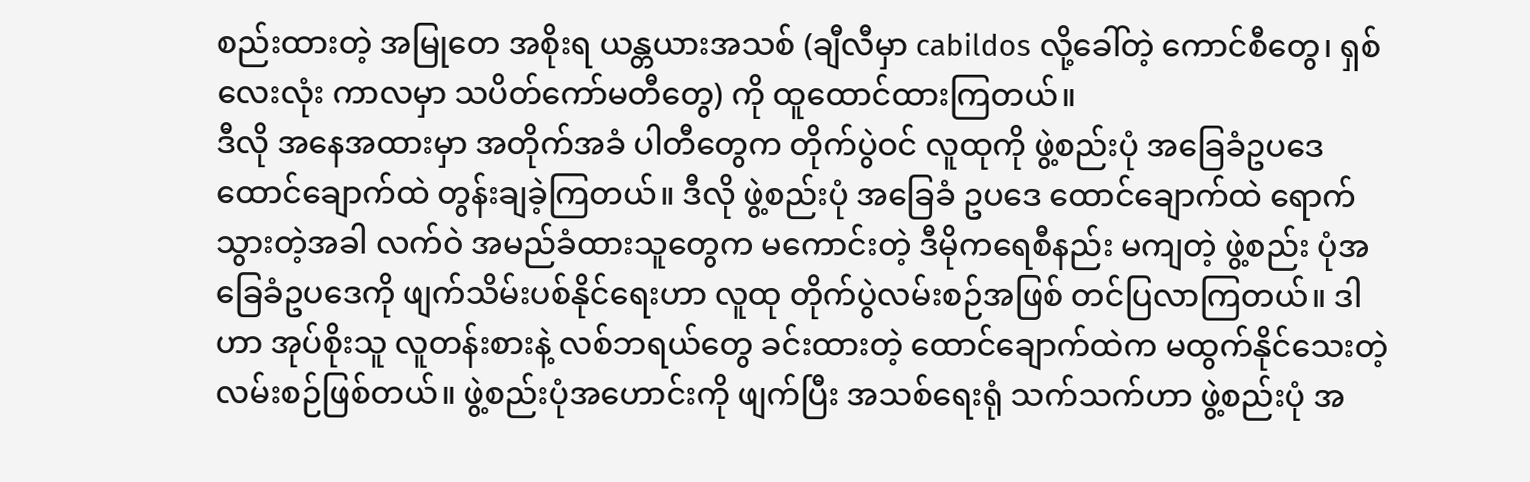စည်းထားတဲ့ အမြုတေ အစိုးရ ယန္တယားအသစ် (ချီလီမှာ cabildos လို့ခေါ်တဲ့ ကောင်စီတွေ၊ ရှစ် လေးလုံး ကာလမှာ သပိတ်ကော်မတီတွေ) ကို ထူထောင်ထားကြတယ်။
ဒီလို အနေအထားမှာ အတိုက်အခံ ပါတီတွေက တိုက်ပွဲဝင် လူထုကို ဖွဲ့စည်းပုံ အခြေခံဥပဒေ ထောင်ချောက်ထဲ တွန်းချခဲ့ကြတယ်။ ဒီလို ဖွဲ့စည်းပုံ အခြေခံ ဥပဒေ ထောင်ချောက်ထဲ ရောက်သွားတဲ့အခါ လက်ဝဲ အမည်ခံထားသူတွေက မကောင်းတဲ့ ဒီမိုကရေစီနည်း မကျတဲ့ ဖွဲ့စည်း ပုံအခြေခံဥပဒေကို ဖျက်သိမ်းပစ်နိုင်ရေးဟာ လူထု တိုက်ပွဲလမ်းစဉ်အဖြစ် တင်ပြလာကြတယ်။ ဒါဟာ အုပ်စိုးသူ လူတန်းစားနဲ့ လစ်ဘရယ်တွေ ခင်းထားတဲ့ ထောင်ချောက်ထဲက မထွက်နိုင်သေးတဲ့ လမ်းစဉ်ဖြစ်တယ်။ ဖွဲ့စည်းပုံအဟောင်းကို ဖျက်ပြီး အသစ်ရေးရုံ သက်သက်ဟာ ဖွဲ့စည်းပုံ အ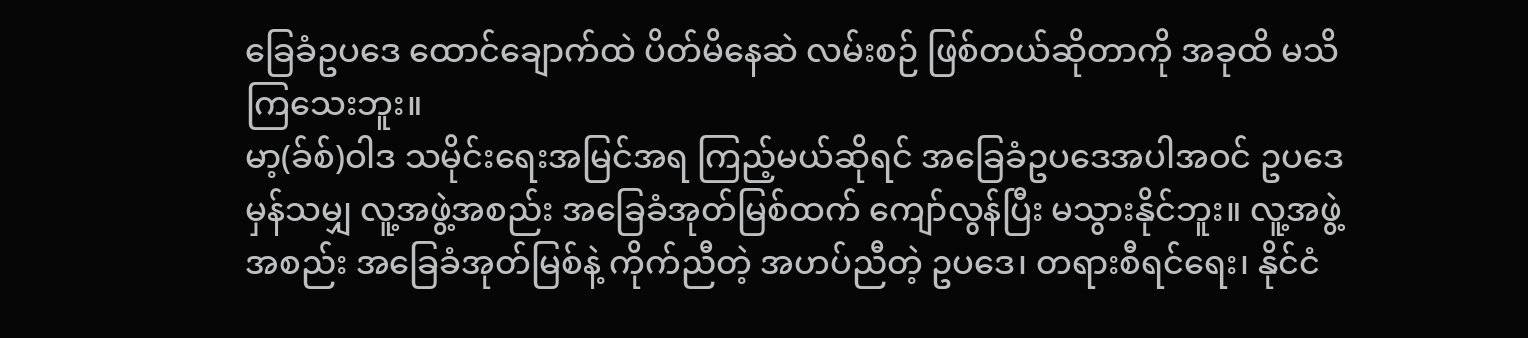ခြေခံဥပဒေ ထောင်ချောက်ထဲ ပိတ်မိနေဆဲ လမ်းစဉ် ဖြစ်တယ်ဆိုတာကို အခုထိ မသိကြသေးဘူး။
မာ့(ခ်စ်)ဝါဒ သမိုင်းရေးအမြင်အရ ကြည့်မယ်ဆိုရင် အခြေခံဥပဒေအပါအဝင် ဥပဒေမှန်သမျှ လူ့အဖွဲ့အစည်း အခြေခံအုတ်မြစ်ထက် ကျော်လွန်ပြီး မသွားနိုင်ဘူး။ လူ့အဖွဲ့အစည်း အခြေခံအုတ်မြစ်နဲ့ ကိုက်ညီတဲ့ အဟပ်ညီတဲ့ ဥပဒေ၊ တရားစီရင်ရေး၊ နိုင်ငံ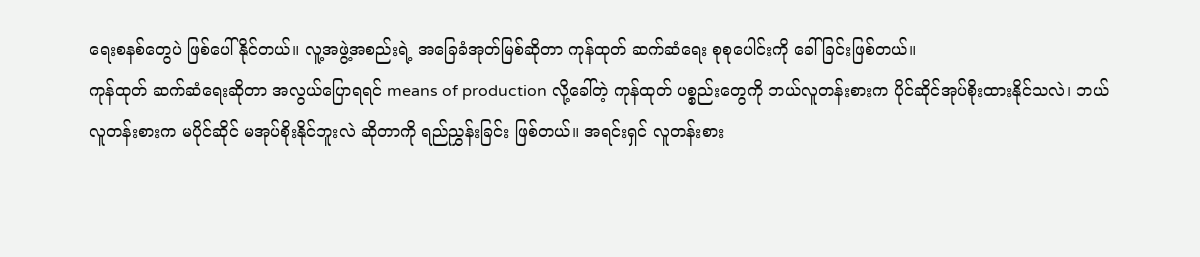ရေးစနစ်တွေပဲ ဖြစ်ပေါ်နိုင်တယ်။ လူ့အဖွဲ့အစည်းရဲ့ အခြေခံအုတ်မြစ်ဆိုတာ ကုန်ထုတ် ဆက်ဆံရေး စုစုပေါင်းကို ခေါ်ခြင်းဖြစ်တယ်။
ကုန်ထုတ် ဆက်ဆံရေးဆိုတာ အလွယ်ပြောရရင် means of production လို့ခေါ်တဲ့ ကုန်ထုတ် ပစ္စည်းတွေကို ဘယ်လူတန်းစားက ပိုင်ဆိုင်အုပ်စိုးထားနိုင်သလဲ၊ ဘယ်လူတန်းစားက မပိုင်ဆိုင် မအုပ်စိုးနိုင်ဘူးလဲ ဆိုတာကို ရည်ညွှန်းခြင်း ဖြစ်တယ်။ အရင်းရှင် လူတန်းစား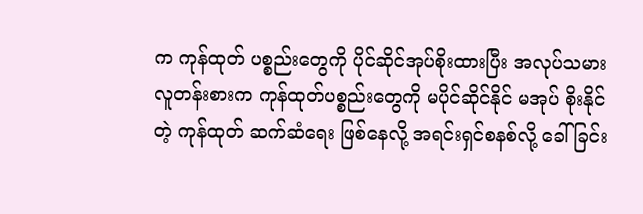က ကုန်ထုတ် ပစ္စည်းတွေကို ပိုင်ဆိုင်အုပ်စိုးထားပြီး အလုပ်သမား လူတန်းစားက ကုန်ထုတ်ပစ္စည်းတွေကို မပိုင်ဆိုင်နိုင် မအုပ် စိုးနိုင်တဲ့ ကုန်ထုတ် ဆက်ဆံရေး ဖြစ်နေလို့ အရင်းရှင်စနစ်လို့ ခေါ်ခြင်း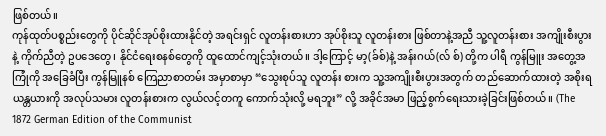ဖြစ်တယ်။
ကုန်ထုတ်ပစ္စည်းတွေကို ပိုင်ဆိုင်အုပ်စိုးထားနိုင်တဲ့ အရင်းရှင် လူတန်းစားဟာ အုပ်စိုးသူ လူတန်းစား ဖြစ်တာနဲ့အညီ သူ့လူတန်းစား အကျိုးစီးပွားနဲ့ ကိုက်ညီတဲ့ ဥပဒေတွေ၊ နိုင်ငံရေးစနစ်တွေကို ထူထောင်ကျင့်သုံးတယ်။ ဒါ့ကြောင့် မာ့(ခ်စ်)နဲ့ အန်းဂယ်(လ် စ်) တို့က ပါရီ ကွန်မြူး အတွေ့အကြုံကို အခြေခံပြီး ကွန်မြူနစ် ကြေညာစာတမ်း အမှာစာမှာ “သွေးစုပ်သူ လူတန်း စားက သူ့အကျိုးစီးပွားအတွက် တည်ဆောက်ထားတဲ့ အစိုးရယန္တယားကို အလုပ်သမား လူတန်းစားက လွယ်လင့်တကူ ကောက်သုံးလို့ မရဘူး” လို့ အခိုင်အမာ ဖြည့်စွက်ရေးသားခဲ့ခြင်းဖြစ်တယ်။ (The 1872 German Edition of the Communist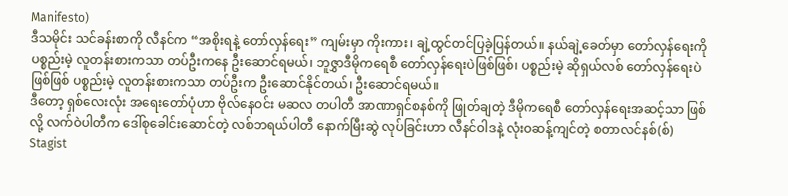Manifesto)
ဒီသမိုင်း သင်ခန်းစာကို လီနင်က “အစိုးရနဲ့ တော်လှန်ရေး” ကျမ်းမှာ ကိုးကား၊ ချဲ့ထွင်တင်ပြခဲ့ပြန်တယ်။ နယ်ချဲ့ခေတ်မှာ တော်လှန်ရေးကို ပစ္စည်းမဲ့ လူတန်းစားကသာ တပ်ဦးကနေ ဦးဆောင်ရမယ်၊ ဘူဇွှာဒီမိုကရေစီ တော်လှန်ရေးပဲဖြစ်ဖြစ်၊ ပစ္စည်းမဲ့ ဆိုရှယ်လစ် တော်လှန်ရေးပဲဖြစ်ဖြစ် ပစ္စည်းမဲ့ လူတန်းစားကသာ တပ်ဦးက ဦးဆောင်နိုင်တယ်၊ ဦးဆောင်ရမယ်။
ဒီတော့ ရှစ်လေးလုံး အရေးတော်ပုံဟာ ဗိုလ်နေဝင်း မဆလ တပါတီ အာဏာရှင်စနစ်ကို ဖြုတ်ချတဲ့ ဒီမိုကရေစီ တော်လှန်ရေးအဆင့်သာ ဖြစ်လို့ လက်ဝဲပါတီက ဒေါ်စုခေါင်းဆောင်တဲ့ လစ်ဘရယ်ပါတီ နောက်မြီးဆွဲ လုပ်ခြင်းဟာ လီနင်ဝါဒနဲ့ လုံးဝဆန့်ကျင်တဲ့ စတာလင်နစ်(စ်) Stagist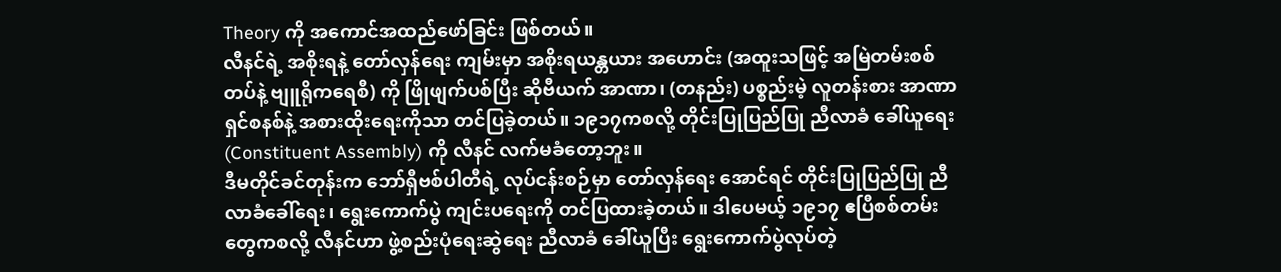Theory ကို အကောင်အထည်ဖော်ခြင်း ဖြစ်တယ်။
လီနင်ရဲ့ အစိုးရနဲ့ တော်လှန်ရေး ကျမ်းမှာ အစိုးရယန္တယား အဟောင်း (အထူးသဖြင့် အမြဲတမ်းစစ်တပ်နဲ့ ဗျူရိုကရေစီ) ကို ဖြိုဖျက်ပစ်ပြီး ဆိုဗီယက် အာဏာ၊ (တနည်း) ပစ္စည်းမဲ့ လူတန်းစား အာဏာရှင်စနစ်နဲ့ အစားထိုးရေးကိုသာ တင်ပြခဲ့တယ်။ ၁၉၁၇ကစလို့ တိုင်းပြုပြည်ပြု ညီလာခံ ခေါ်ယူရေး (Constituent Assembly) ကို လီနင် လက်မခံတော့ဘူး။
ဒီမတိုင်ခင်တုန်းက ဘော်ရှီဗစ်ပါတီရဲ့ လုပ်ငန်းစဉ်မှာ တော်လှန်ရေး အောင်ရင် တိုင်းပြုပြည်ပြု ညီလာခံခေါ်ရေး၊ ရွေးကောက်ပွဲ ကျင်းပရေးကို တင်ပြထားခဲ့တယ်။ ဒါပေမယ့် ၁၉၁၇ ဧပြီစစ်တမ်းတွေကစလို့ လီနင်ဟာ ဖွဲ့စည်းပုံရေးဆွဲရေး ညီလာခံ ခေါ်ယူပြီး ရွေးကောက်ပွဲလုပ်တဲ့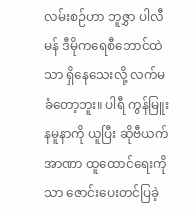လမ်းစဉ်ဟာ ဘူဇွှာ ပါလီမန် ဒီမိုကရေစီဘောင်ထဲသာ ရှိနေသေးလို့ လက်မခံတော့ဘူး။ ပါရီ ကွန်မြူး နမူနာကို ယူပြီး ဆိုဗီယက် အာဏာ ထူထောင်ရေးကိုသာ ဇောင်းပေးတင်ပြခဲ့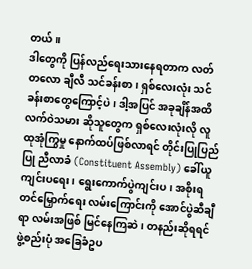တယ်။
ဒါတွေကို ပြန်လည်ရေးသားနေရတာက လတ်တလော ချီလီ သင်ခန်းစာ၊ ရှစ်လေးလုံး သင်ခန်းစာတွေကြောင့်ပဲ၊ ဒါ့အပြင် အခုချိန်အထိ လက်ဝဲသမား ဆိုသူတွေက ရှစ်လေးလုံးလို လူထုအုံကြွမှု နောက်ထပ်ဖြစ်လာရင် တိုင်းပြုပြည်ပြု ညီလာခံ (Constituent Assembly) ခေါ်ယူ ကျင်းပရေး၊ ရွေးကောက်ပွဲကျင်းပ၊ အစိုးရ တင်မြှောက်ရေး လမ်းကြောင်းကို အောင်ပွဲဆီချီရာ လမ်းအဖြစ် မြင်နေကြဆဲ၊ တနည်းဆိုရရင် ဖွဲ့စည်းပုံ အခြေခံဥပ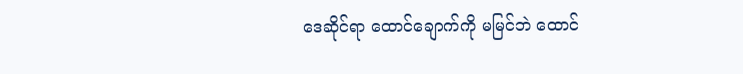ဒေဆိုင်ရာ ထောင်ချောက်ကို မမြင်ဘဲ ထောင်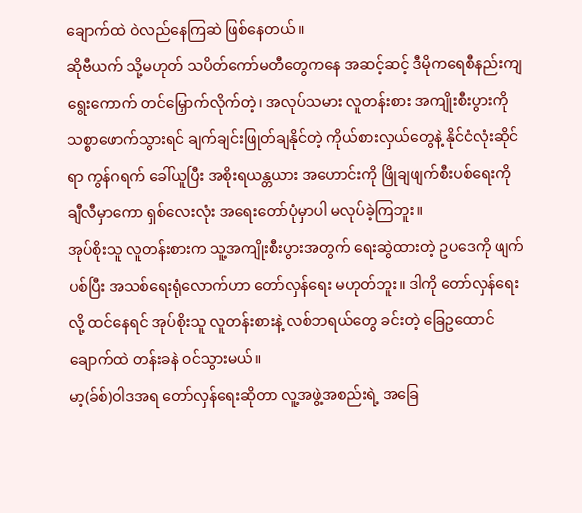ချောက်ထဲ ဝဲလည်နေကြဆဲ ဖြစ်နေတယ်။
ဆိုဗီယက် သို့မဟုတ် သပိတ်ကော်မတီတွေကနေ အဆင့်ဆင့် ဒီမိုကရေစီနည်းကျ ရွေးကောက် တင်မြှောက်လိုက်တဲ့၊ အလုပ်သမား လူတန်းစား အကျိုးစီးပွားကို သစ္စာဖောက်သွားရင် ချက်ချင်းဖြုတ်ချနိုင်တဲ့ ကိုယ်စားလှယ်တွေနဲ့ နိုင်ငံလုံးဆိုင်ရာ ကွန်ဂရက် ခေါ်ယူပြီး အစိုးရယန္တယား အဟောင်းကို ဖြိုချဖျက်စီးပစ်ရေးကို ချီလီမှာကော ရှစ်လေးလုံး အရေးတော်ပုံမှာပါ မလုပ်ခဲ့ကြဘူး။
အုပ်စိုးသူ လူတန်းစားက သူ့အကျိုးစီးပွားအတွက် ရေးဆွဲထားတဲ့ ဥပဒေကို ဖျက်ပစ်ပြီး အသစ်ရေးရုံလောက်ဟာ တော်လှန်ရေး မဟုတ်ဘူး။ ဒါကို တော်လှန်ရေးလို့ ထင်နေရင် အုပ်စိုးသူ လူတန်းစားနဲ့ လစ်ဘရယ်တွေ ခင်းတဲ့ ခြေဥထောင်ချောက်ထဲ တန်းခနဲ ဝင်သွားမယ်။
မာ့(ခ်စ်)ဝါဒအရ တော်လှန်ရေးဆိုတာ လူ့အဖွဲ့အစည်းရဲ့ အခြေ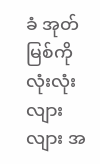ခံ အုတ်မြစ်ကို လုံးလုံးလျားလျား အ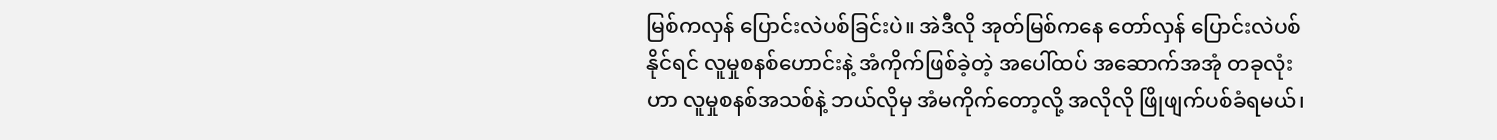မြစ်ကလှန် ပြောင်းလဲပစ်ခြင်းပဲ။ အဲဒီလို အုတ်မြစ်ကနေ တော်လှန် ပြောင်းလဲပစ်နိုင်ရင် လူမှုစနစ်ဟောင်းနဲ့ အံကိုက်ဖြစ်ခဲ့တဲ့ အပေါ်ထပ် အဆောက်အအုံ တခုလုံးဟာ လူမှုစနစ်အသစ်နဲ့ ဘယ်လိုမှ အံမကိုက်တော့လို့ အလိုလို ဖြိုဖျက်ပစ်ခံရမယ်၊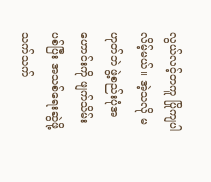လွယ်လင့်တကူ ပြိုကျပါလိမ့်မယ်။ အဲ့သလို မဟုတ်ဘဲ ဖွဲ့စည်းပုံအဟောင်းကို ဖျက်သိမ်းပစ်ပြီး အသစ်ရေးဆွဲဖို့သက်သက်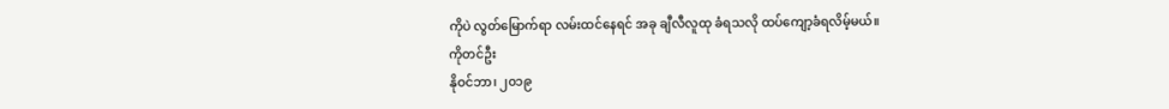ကိုပဲ လွတ်မြောက်ရာ လမ်းထင်နေရင် အခု ချီလီလူထု ခံရသလို ထပ်ကျော့ခံရလိမ့်မယ်။
ကိုတင်ဦး
နိုဝင်ဘာ၊ ၂၀၁၉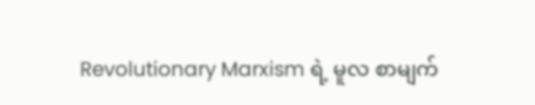Revolutionary Marxism ရဲ့ မူလ စာမျက်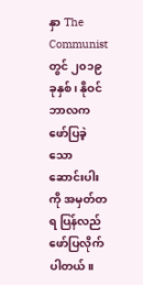နှာ The Communist တွင် ၂၀၁၉ ခုနှစ်၊ နိုဝင်ဘာလက ဖော်ပြခဲ့သော ဆောင်းပါးကို အမှတ်တရ ပြန်လည်ဖော်ပြလိုက်ပါတယ်။